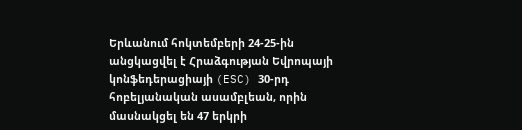Երևանում հոկտեմբերի 24-25-ին անցկացվել է Հրաձգության Եվրոպայի կոնֆեդերացիայի (ESC) 30-րդ հոբելյանական ասամբլեան, որին մասնակցել են 47 երկրի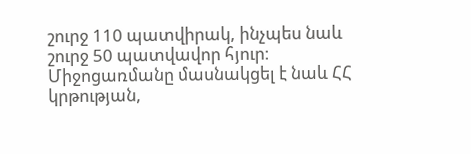շուրջ 110 պատվիրակ, ինչպես նաև շուրջ 50 պատվավոր հյուր։
Միջոցառմանը մասնակցել է նաև ՀՀ կրթության,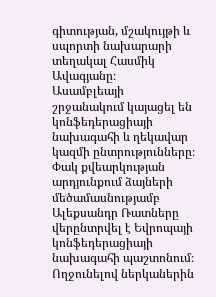գիտության, մշակույթի և սպորտի նախարարի տեղակալ Հասմիկ Ավագյանը։
Ասամբլեայի շրջանակում կայացել են կոնֆեդերացիայի նախագահի և ղեկավար կազմի ընտրությունները։ Փակ քվեարկության արդյունքում ձայների մեծամասնությամբ Ալեքսանդր Ռատները վերընտրվել է Եվրոպայի կոնֆեդերացիայի նախագահի պաշտոնում։
Ողջունելով ներկաներին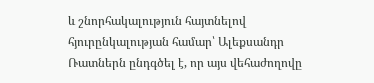և շնորհակալություն հայտնելով հյուրընկալության համար՝ Ալեքսանդր Ռատներն ընդգծել է, որ այս վեհաժողովը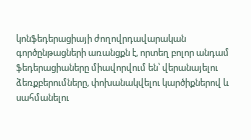կոնֆեդերացիայի ժողովրդավարական գործընթացների առանցքն է, որտեղ բոլոր անդամ ֆեդերացիաները միավորվում են՝ վերանայելու ձեռքբերումները, փոխանակվելու կարծիքներով և սահմանելու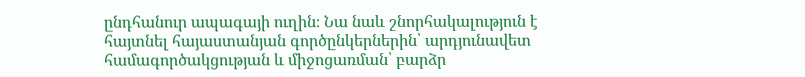ընդհանուր ապագայի ուղին։ Նա նաև շնորհակալություն է հայտնել հայաստանյան գործընկերներին՝ արդյունավետ համագործակցության և միջոցառման՝ բարձր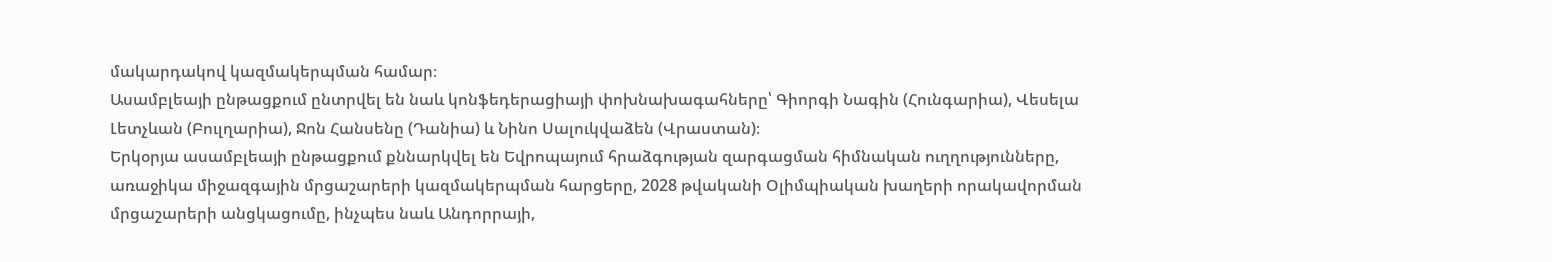մակարդակով կազմակերպման համար։
Ասամբլեայի ընթացքում ընտրվել են նաև կոնֆեդերացիայի փոխնախագահները՝ Գիորգի Նագին (Հունգարիա), Վեսելա Լետչևան (Բուլղարիա), Ջոն Հանսենը (Դանիա) և Նինո Սալուկվաձեն (Վրաստան)։
Երկօրյա ասամբլեայի ընթացքում քննարկվել են Եվրոպայում հրաձգության զարգացման հիմնական ուղղությունները, առաջիկա միջազգային մրցաշարերի կազմակերպման հարցերը, 2028 թվականի Օլիմպիական խաղերի որակավորման մրցաշարերի անցկացումը, ինչպես նաև Անդորրայի,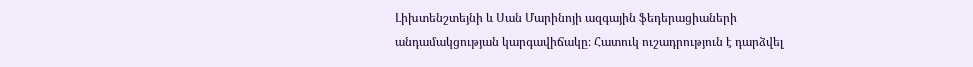Լիխտենշտեյնի և Սան Մարինոյի ազգային ֆեդերացիաների անդամակցության կարգավիճակը։ Հատուկ ուշադրություն է դարձվել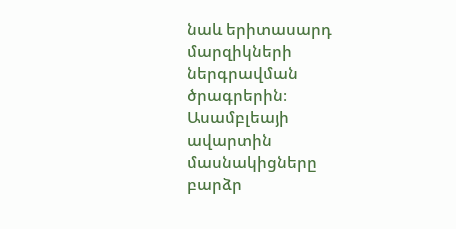նաև երիտասարդ մարզիկների ներգրավման ծրագրերին։
Ասամբլեայի ավարտին մասնակիցները բարձր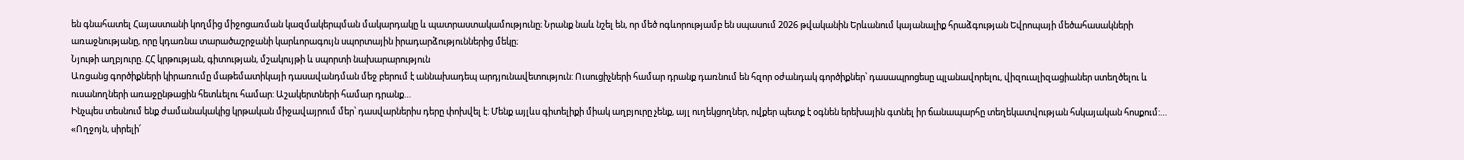են գնահատել Հայաստանի կողմից միջոցառման կազմակերպման մակարդակը և պատրաստակամությունը։ Նրանք նաև նշել են, որ մեծ ոգևորությամբ են սպասում 2026 թվականին Երևանում կայանալիք հրաձգության Եվրոպայի մեծահասակների առաջնությանը, որը կդառնա տարածաշրջանի կարևորագույն սպորտային իրադարձություններից մեկը։
Նյութի աղբյուրը. ՀՀ կրթության, գիտության, մշակույթի և սպորտի նախարարություն
Առցանց գործիքների կիրառումը մաթեմատիկայի դասավանդման մեջ բերում է աննախադեպ արդյունավետություն: Ուսուցիչների համար դրանք դառնում են հզոր օժանդակ գործիքներ՝ դասապրոցեսը պլանավորելու, վիզուալիզացիաներ ստեղծելու և ուսանողների առաջընթացին հետևելու համար: Աշակերտների համար դրանք…
Ինչպես տեսնում ենք ժամանակակից կրթական միջավայրում մեր՝ դասվարներիս դերը փոխվել է: Մենք այլևս գիտելիքի միակ աղբյուրը չենք, այլ ուղեկցողներ, ովքեր պետք է օգնեն երեխային գտնել իր ճանապարհը տեղեկատվության հսկայական հոսքում:…
«Ողջոյն, սիրելի՛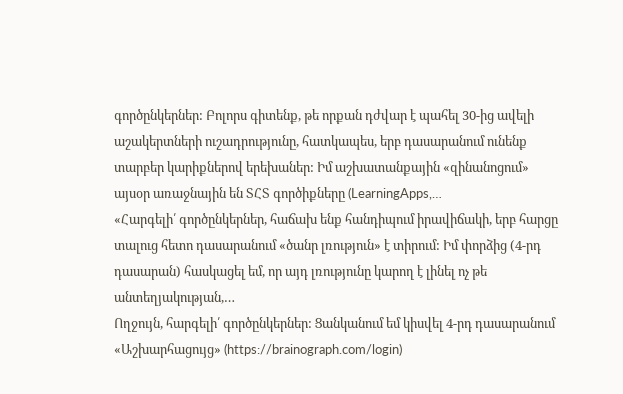գործընկերներ: Բոլորս գիտենք, թե որքան դժվար է պահել 30-ից ավելի աշակերտների ուշադրությունը, հատկապես, երբ դասարանում ունենք տարբեր կարիքներով երեխաներ: Իմ աշխատանքային «զինանոցում» այսօր առաջնային են ՏՀՏ գործիքները (LearningApps,…
«Հարգելի՛ գործընկերներ, հաճախ ենք հանդիպում իրավիճակի, երբ հարցը տալուց հետո դասարանում «ծանր լռություն» է տիրում: Իմ փորձից (4-րդ դասարան) հասկացել եմ, որ այդ լռությունը կարող է լինել ոչ թե անտեղյակության,…
Ողջույն, հարգելի՛ գործընկերներ: Ցանկանում եմ կիսվել 4-րդ դասարանում «Աշխարհացույց» (https://brainograph.com/login)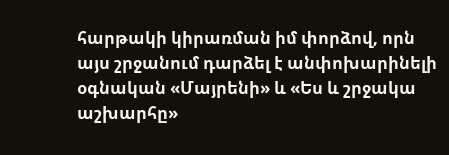հարթակի կիրառման իմ փորձով, որն այս շրջանում դարձել է անփոխարինելի օգնական «Մայրենի» և «Ես և շրջակա աշխարհը»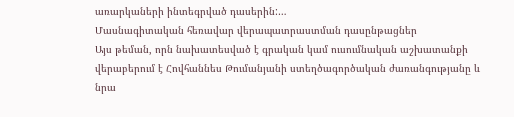առարկաների ինտեգրված դասերին:…
Մասնագիտական հեռավար վերապատրաստման դասընթացներ
Այս թեման, որն նախատեսված է գրական կամ ուսումնական աշխատանքի վերաբերում է Հովհաննես Թումանյանի ստեղծագործական ժառանգությանը և նրա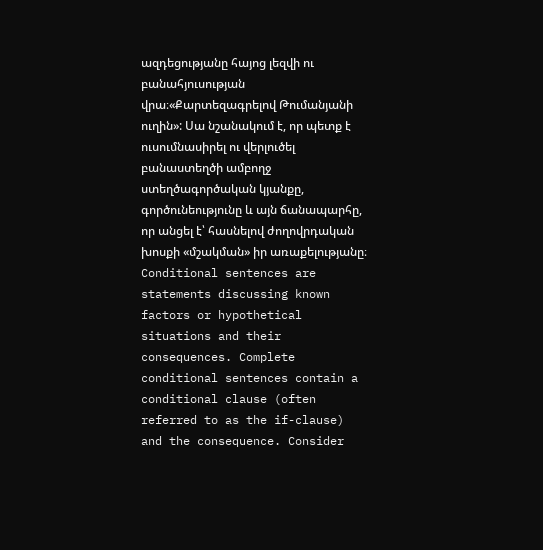ազդեցությանը հայոց լեզվի ու բանահյուսության վրա։«Քարտեզագրելով Թումանյանի ուղին»: Սա նշանակում է, որ պետք է ուսումնասիրել ու վերլուծել բանաստեղծի ամբողջ ստեղծագործական կյանքը, գործունեությունը և այն ճանապարհը, որ անցել է՝ հասնելով ժողովրդական խոսքի «մշակման» իր առաքելությանը։
Conditional sentences are statements discussing known factors or hypothetical situations and their consequences. Complete conditional sentences contain a conditional clause (often referred to as the if-clause) and the consequence. Consider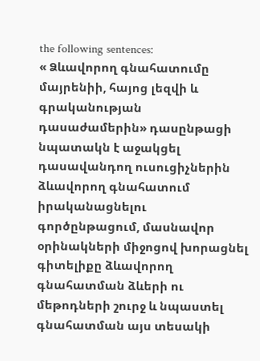the following sentences:
« Ձևավորող գնահատումը մայրենիի, հայոց լեզվի և գրականության դասաժամերին» դասընթացի նպատակն է աջակցել դասավանդող ուսուցիչներին ձևավորող գնահատում իրականացնելու գործընթացում, մասնավոր օրինակների միջոցով խորացնել գիտելիքը ձևավորող գնահատման ձևերի ու մեթոդների շուրջ և նպաստել գնահատման այս տեսակի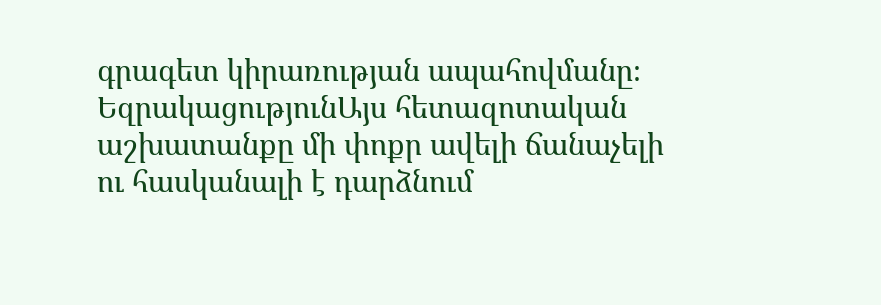գրագետ կիրառության ապահովմանը։
ԵզրակացությունԱյս հետազոտական աշխատանքը մի փոքր ավելի ճանաչելի ու հասկանալի է դարձնում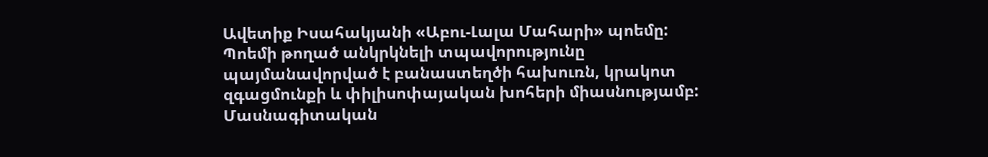Ավետիք Իսահակյանի «Աբու-Լալա Մահարի» պոեմը: Պոեմի թողած անկրկնելի տպավորությունը պայմանավորված է բանաստեղծի հախուռն, կրակոտ զգացմունքի և փիլիսոփայական խոհերի միասնությամբ:
Մասնագիտական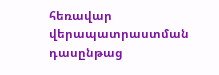հեռավար վերապատրաստման դասընթաց